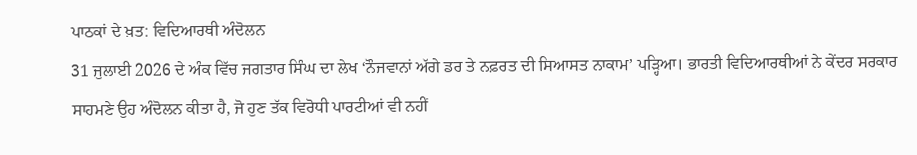ਪਾਠਕਾਂ ਦੇ ਖ਼ਤ: ਵਿਦਿਆਰਥੀ ਅੰਦੋਲਨ
31 ਜੁਲਾਈ 2026 ਦੇ ਅੰਕ ਵਿੱਚ ਜਗਤਾਰ ਸਿੰਘ ਦਾ ਲੇਖ ‘ਨੌਜਵਾਨਾਂ ਅੱਗੇ ਡਰ ਤੇ ਨਫ਼ਰਤ ਦੀ ਸਿਆਸਤ ਨਾਕਾਮ’ ਪੜ੍ਹਿਆ। ਭਾਰਤੀ ਵਿਦਿਆਰਥੀਆਂ ਨੇ ਕੇਂਦਰ ਸਰਕਾਰ ਸਾਹਮਣੇ ਉਹ ਅੰਦੋਲਨ ਕੀਤਾ ਹੈ, ਜੋ ਹੁਣ ਤੱਕ ਵਿਰੋਧੀ ਪਾਰਟੀਆਂ ਵੀ ਨਹੀਂ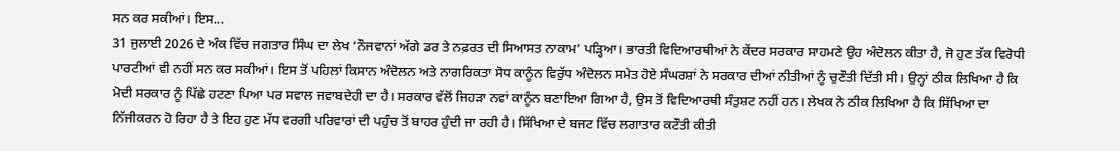ਸਨ ਕਰ ਸਕੀਆਂ। ਇਸ...
31 ਜੁਲਾਈ 2026 ਦੇ ਅੰਕ ਵਿੱਚ ਜਗਤਾਰ ਸਿੰਘ ਦਾ ਲੇਖ ‘ਨੌਜਵਾਨਾਂ ਅੱਗੇ ਡਰ ਤੇ ਨਫ਼ਰਤ ਦੀ ਸਿਆਸਤ ਨਾਕਾਮ’ ਪੜ੍ਹਿਆ। ਭਾਰਤੀ ਵਿਦਿਆਰਥੀਆਂ ਨੇ ਕੇਂਦਰ ਸਰਕਾਰ ਸਾਹਮਣੇ ਉਹ ਅੰਦੋਲਨ ਕੀਤਾ ਹੈ, ਜੋ ਹੁਣ ਤੱਕ ਵਿਰੋਧੀ ਪਾਰਟੀਆਂ ਵੀ ਨਹੀਂ ਸਨ ਕਰ ਸਕੀਆਂ। ਇਸ ਤੋਂ ਪਹਿਲਾਂ ਕਿਸਾਨ ਅੰਦੋਲਨ ਅਤੇ ਨਾਗਰਿਕਤਾ ਸੋਧ ਕਾਨੂੰਨ ਵਿਰੁੱਧ ਅੰਦੋਲਨ ਸਮੇਤ ਹੋਏ ਸੰਘਰਸ਼ਾਂ ਨੇ ਸਰਕਾਰ ਦੀਆਂ ਨੀਤੀਆਂ ਨੂੰ ਚੁਣੌਤੀ ਦਿੱਤੀ ਸੀ। ਉਨ੍ਹਾਂ ਠੀਕ ਲਿਖਿਆ ਹੈ ਕਿ ਮੋਦੀ ਸਰਕਾਰ ਨੂੰ ਪਿੱਛੇ ਹਟਣਾ ਪਿਆ ਪਰ ਸਵਾਲ ਜਵਾਬਦੇਹੀ ਦਾ ਹੈ। ਸਰਕਾਰ ਵੱਲੋਂ ਜਿਹੜਾ ਨਵਾਂ ਕਾਨੂੰਨ ਬਣਾਇਆ ਗਿਆ ਹੈ, ਉਸ ਤੋਂ ਵਿਦਿਆਰਥੀ ਸੰਤੁਸ਼ਟ ਨਹੀਂ ਹਨ। ਲੇਖਕ ਨੇ ਠੀਕ ਲਿਖਿਆ ਹੈ ਕਿ ਸਿੱਖਿਆ ਦਾ ਨਿੱਜੀਕਰਨ ਹੋ ਰਿਹਾ ਹੈ ਤੇ ਇਹ ਹੁਣ ਮੱਧ ਵਰਗੀ ਪਰਿਵਾਰਾਂ ਦੀ ਪਹੁੰਚ ਤੋਂ ਬਾਹਰ ਹੁੰਦੀ ਜਾ ਰਹੀ ਹੈ। ਸਿੱਖਿਆ ਦੇ ਬਜਟ ਵਿੱਚ ਲਗਾਤਾਰ ਕਟੌਤੀ ਕੀਤੀ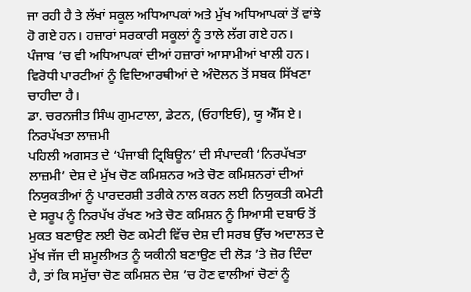ਜਾ ਰਹੀ ਹੈ ਤੇ ਲੱਖਾਂ ਸਕੂਲ ਅਧਿਆਪਕਾਂ ਅਤੇ ਮੁੱਖ ਅਧਿਆਪਕਾਂ ਤੋਂ ਵਾਂਝੇ ਹੋ ਗਏ ਹਨ। ਹਜ਼ਾਰਾਂ ਸਰਕਾਰੀ ਸਕੂਲਾਂ ਨੂੰ ਤਾਲੇ ਲੱਗ ਗਏ ਹਨ। ਪੰਜਾਬ ’ਚ ਵੀ ਅਧਿਆਪਕਾਂ ਦੀਆਂ ਹਜ਼ਾਰਾਂ ਆਸਾਮੀਆਂ ਖਾਲੀ ਹਨ। ਵਿਰੋਧੀ ਪਾਰਟੀਆਂ ਨੂੰ ਵਿਦਿਆਰਥੀਆਂ ਦੇ ਅੰਦੋਲਨ ਤੋਂ ਸਬਕ ਸਿੱਖਣਾ ਚਾਹੀਦਾ ਹੈ।
ਡਾ. ਚਰਨਜੀਤ ਸਿੰਘ ਗੁਮਟਾਲਾ, ਡੇਟਨ, (ਓਹਾਇਓ), ਯੂ ਐੱਸ ਏ।
ਨਿਰਪੱਖਤਾ ਲਾਜ਼ਮੀ
ਪਹਿਲੀ ਅਗਸਤ ਦੇ ‘ਪੰਜਾਬੀ ਟ੍ਰਿਬਿਊਨ’ ਦੀ ਸੰਪਾਦਕੀ ‘ਨਿਰਪੱਖਤਾ ਲਾਜ਼ਮੀ’ ਦੇਸ਼ ਦੇ ਮੁੱਖ ਚੋਣ ਕਮਿਸ਼ਨਰ ਅਤੇ ਚੋਣ ਕਮਿਸ਼ਨਰਾਂ ਦੀਆਂ ਨਿਯੁਕਤੀਆਂ ਨੂੰ ਪਾਰਦਰਸ਼ੀ ਤਰੀਕੇ ਨਾਲ ਕਰਨ ਲਈ ਨਿਯੁਕਤੀ ਕਮੇਟੀ ਦੇ ਸਰੂਪ ਨੂੰ ਨਿਰਪੱਖ ਰੱਖਣ ਅਤੇ ਚੋਣ ਕਮਿਸ਼ਨ ਨੂੰ ਸਿਆਸੀ ਦਬਾਓ ਤੋਂ ਮੁਕਤ ਬਣਾਉਣ ਲਈ ਚੋਣ ਕਮੇਟੀ ਵਿੱਚ ਦੇਸ਼ ਦੀ ਸਰਬ ਉੱਚ ਅਦਾਲਤ ਦੇ ਮੁੱਖ ਜੱਜ ਦੀ ਸ਼ਮੂਲੀਅਤ ਨੂੰ ਯਕੀਨੀ ਬਣਾਉਣ ਦੀ ਲੋੜ ’ਤੇ ਜ਼ੋਰ ਦਿੰਦਾ ਹੈ, ਤਾਂ ਕਿ ਸਮੁੱਚਾ ਚੋਣ ਕਮਿਸ਼ਨ ਦੇਸ਼ ’ਚ ਹੋਣ ਵਾਲੀਆਂ ਚੋਣਾਂ ਨੂੰ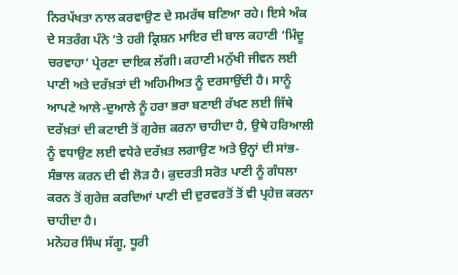ਨਿਰਪੱਖਤਾ ਨਾਲ ਕਰਵਾਉਣ ਦੇ ਸਮਰੱਥ ਬਣਿਆ ਰਹੇ। ਇਸੇ ਅੰਕ ਦੇ ਸਤਰੰਗ ਪੰਨੇ ’ਤੇ ਹਰੀ ਕ੍ਰਿਸ਼ਨ ਮਾਇਰ ਦੀ ਬਾਲ ਕਹਾਣੀ ‘ਮਿੰਦੂ ਚਰਵਾਹਾ’ ਪ੍ਰੇਰਣਾ ਦਾਇਕ ਲੱਗੀ। ਕਹਾਣੀ ਮਨੁੱਖੀ ਜੀਵਨ ਲਈ ਪਾਣੀ ਅਤੇ ਦਰੱਖ਼ਤਾਂ ਦੀ ਅਹਿਮੀਅਤ ਨੂੰ ਦਰਸਾਉਂਦੀ ਹੈ। ਸਾਨੂੰ ਆਪਣੇ ਆਲੇ-ਦੁਆਲੇ ਨੂੰ ਹਰਾ ਭਰਾ ਬਣਾਈ ਰੱਖਣ ਲਈ ਜਿੱਥੇ ਦਰੱਖ਼ਤਾਂ ਦੀ ਕਟਾਈ ਤੋਂ ਗੁਰੇਜ਼ ਕਰਨਾ ਚਾਹੀਦਾ ਹੈ, ਉਥੇ ਹਰਿਆਲੀ ਨੂੰ ਵਧਾਉਣ ਲਈ ਵਧੇਰੇ ਦਰੱਖ਼ਤ ਲਗਾਉਣ ਅਤੇ ਉਨ੍ਹਾਂ ਦੀ ਸਾਂਭ-ਸੰਭਾਲ ਕਰਨ ਦੀ ਵੀ ਲੋੜ ਹੈ। ਕੁਦਰਤੀ ਸਰੋਤ ਪਾਣੀ ਨੂੰ ਗੰਧਲਾ ਕਰਨ ਤੋਂ ਗੁਰੇਜ਼ ਕਰਦਿਆਂ ਪਾਣੀ ਦੀ ਦੁਰਵਰਤੋਂ ਤੋਂ ਵੀ ਪ੍ਰਹੇਜ਼ ਕਰਨਾ ਚਾਹੀਦਾ ਹੈ।
ਮਨੋਹਰ ਸਿੰਘ ਸੱਗੂ, ਧੂਰੀ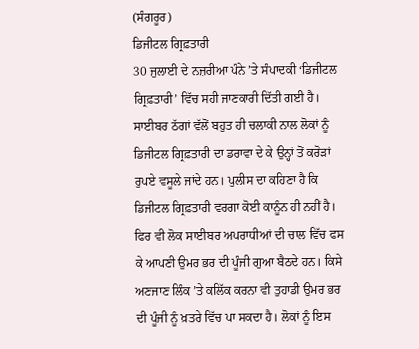(ਸੰਗਰੂਰ)
ਡਿਜੀਟਲ ਗ੍ਰਿਫ਼ਤਾਰੀ
30 ਜੁਲਾਈ ਦੇ ਨਜ਼ਰੀਆ ਪੰਨੇ ’ਤੇ ਸੰਪਾਦਕੀ ‘ਡਿਜੀਟਲ ਗ੍ਰਿਫ਼ਤਾਰੀ’ ਵਿੱਚ ਸਹੀ ਜਾਣਕਾਰੀ ਦਿੱਤੀ ਗਈ ਹੈ। ਸਾਈਬਰ ਠੱਗਾਂ ਵੱਲੋਂ ਬਹੁਤ ਹੀ ਚਲਾਕੀ ਨਾਲ ਲੋਕਾਂ ਨੂੰ ਡਿਜੀਟਲ ਗ੍ਰਿਫ਼ਤਾਰੀ ਦਾ ਡਰਾਵਾ ਦੇ ਕੇ ਉਨ੍ਹਾਂ ਤੋਂ ਕਰੋੜਾਂ ਰੁਪਏ ਵਸੂਲੇ ਜਾਂਦੇ ਹਨ। ਪੁਲੀਸ ਦਾ ਕਹਿਣਾ ਹੈ ਕਿ ਡਿਜੀਟਲ ਗ੍ਰਿਫ਼ਤਾਰੀ ਵਰਗਾ ਕੋਈ ਕਾਨੂੰਨ ਹੀ ਨਹੀਂ ਹੈ। ਫਿਰ ਵੀ ਲੋਕ ਸਾਈਬਰ ਅਪਰਾਧੀਆਂ ਦੀ ਚਾਲ ਵਿੱਚ ਫਸ ਕੇ ਆਪਣੀ ਉਮਰ ਭਰ ਦੀ ਪੂੰਜੀ ਗੁਆ ਬੈਠਦੇ ਹਨ। ਕਿਸੇ ਅਣਜਾਣ ਲਿੰਕ ’ਤੇ ਕਲਿੱਕ ਕਰਨਾ ਵੀ ਤੁਹਾਡੀ ਉਮਰ ਭਰ ਦੀ ਪੂੰਜੀ ਨੂੰ ਖ਼ਤਰੇ ਵਿੱਚ ਪਾ ਸਕਦਾ ਹੈ। ਲੋਕਾਂ ਨੂੰ ਇਸ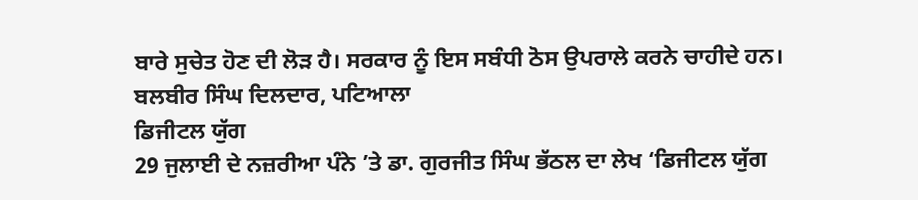ਬਾਰੇ ਸੁਚੇਤ ਹੋਣ ਦੀ ਲੋੜ ਹੈ। ਸਰਕਾਰ ਨੂੰ ਇਸ ਸਬੰਧੀ ਠੋਸ ਉਪਰਾਲੇ ਕਰਨੇ ਚਾਹੀਦੇ ਹਨ।
ਬਲਬੀਰ ਸਿੰਘ ਦਿਲਦਾਰ, ਪਟਿਆਲਾ
ਡਿਜੀਟਲ ਯੁੱਗ
29 ਜੁਲਾਈ ਦੇ ਨਜ਼ਰੀਆ ਪੰਨੇ ’ਤੇ ਡਾ. ਗੁਰਜੀਤ ਸਿੰਘ ਭੱਠਲ ਦਾ ਲੇਖ ‘ਡਿਜੀਟਲ ਯੁੱਗ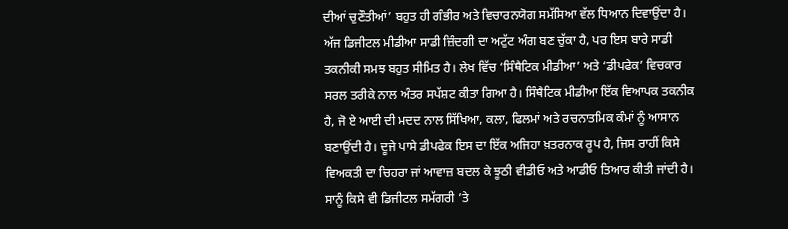ਦੀਆਂ ਚੁਣੌਤੀਆਂ’ ਬਹੁਤ ਹੀ ਗੰਭੀਰ ਅਤੇ ਵਿਚਾਰਨਯੋਗ ਸਮੱਸਿਆ ਵੱਲ ਧਿਆਨ ਦਿਵਾਉਂਦਾ ਹੈ। ਅੱਜ ਡਿਜੀਟਲ ਮੀਡੀਆ ਸਾਡੀ ਜ਼ਿੰਦਗੀ ਦਾ ਅਟੁੱਟ ਅੰਗ ਬਣ ਚੁੱਕਾ ਹੈ, ਪਰ ਇਸ ਬਾਰੇ ਸਾਡੀ ਤਕਨੀਕੀ ਸਮਝ ਬਹੁਤ ਸੀਮਿਤ ਹੈ। ਲੇਖ ਵਿੱਚ ‘ਸਿੰਥੈਟਿਕ ਮੀਡੀਆ’ ਅਤੇ ‘ਡੀਪਫੇਕ’ ਵਿਚਕਾਰ ਸਰਲ ਤਰੀਕੇ ਨਾਲ ਅੰਤਰ ਸਪੱਸ਼ਟ ਕੀਤਾ ਗਿਆ ਹੈ। ਸਿੰਥੈਟਿਕ ਮੀਡੀਆ ਇੱਕ ਵਿਆਪਕ ਤਕਨੀਕ ਹੈ, ਜੋ ਏ ਆਈ ਦੀ ਮਦਦ ਨਾਲ ਸਿੱਖਿਆ, ਕਲਾ, ਫਿਲਮਾਂ ਅਤੇ ਰਚਨਾਤਮਿਕ ਕੰਮਾਂ ਨੂੰ ਆਸਾਨ ਬਣਾਉਂਦੀ ਹੈ। ਦੂਜੇ ਪਾਸੇ ਡੀਪਫੇਕ ਇਸ ਦਾ ਇੱਕ ਅਜਿਹਾ ਖ਼ਤਰਨਾਕ ਰੂਪ ਹੈ, ਜਿਸ ਰਾਹੀਂ ਕਿਸੇ ਵਿਅਕਤੀ ਦਾ ਚਿਹਰਾ ਜਾਂ ਆਵਾਜ਼ ਬਦਲ ਕੇ ਝੂਠੀ ਵੀਡੀਓ ਅਤੇ ਆਡੀਓ ਤਿਆਰ ਕੀਤੀ ਜਾਂਦੀ ਹੈ। ਸਾਨੂੰ ਕਿਸੇ ਵੀ ਡਿਜੀਟਲ ਸਮੱਗਰੀ ’ਤੇ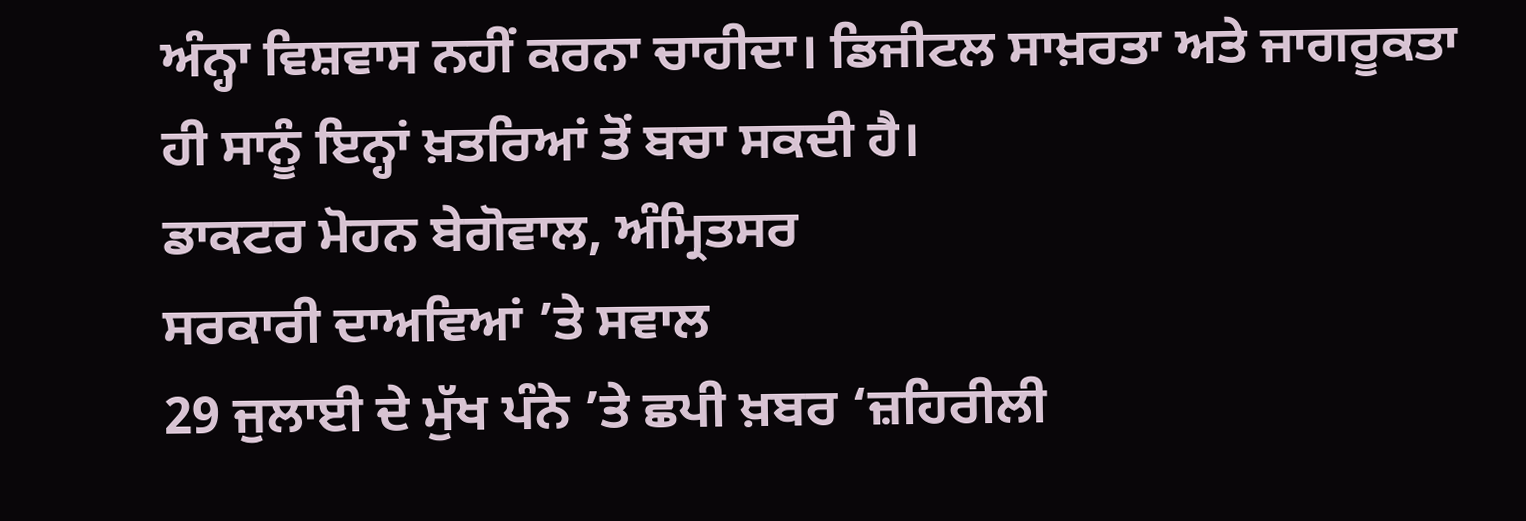ਅੰਨ੍ਹਾ ਵਿਸ਼ਵਾਸ ਨਹੀਂ ਕਰਨਾ ਚਾਹੀਦਾ। ਡਿਜੀਟਲ ਸਾਖ਼ਰਤਾ ਅਤੇ ਜਾਗਰੂਕਤਾ ਹੀ ਸਾਨੂੰ ਇਨ੍ਹਾਂ ਖ਼ਤਰਿਆਂ ਤੋਂ ਬਚਾ ਸਕਦੀ ਹੈ।
ਡਾਕਟਰ ਮੋਹਨ ਬੇਗੋਵਾਲ, ਅੰਮ੍ਰਿਤਸਰ
ਸਰਕਾਰੀ ਦਾਅਵਿਆਂ ’ਤੇ ਸਵਾਲ
29 ਜੁਲਾਈ ਦੇ ਮੁੱਖ ਪੰਨੇ ’ਤੇ ਛਪੀ ਖ਼ਬਰ ‘ਜ਼ਹਿਰੀਲੀ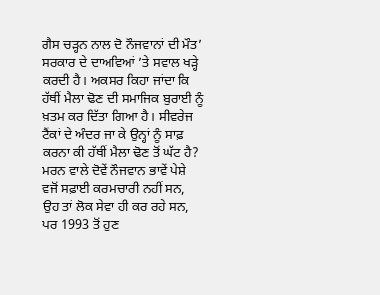ਗੈਸ ਚੜ੍ਹਨ ਨਾਲ ਦੋ ਨੌਜਵਾਨਾਂ ਦੀ ਮੌਤ’ ਸਰਕਾਰ ਦੇ ਦਾਅਵਿਆਂ ’ਤੇ ਸਵਾਲ ਖੜ੍ਹੇ ਕਰਦੀ ਹੈ। ਅਕਸਰ ਕਿਹਾ ਜਾਂਦਾ ਕਿ ਹੱਥੀਂ ਮੈਲਾ ਢੋਣ ਦੀ ਸਮਾਜਿਕ ਬੁਰਾਈ ਨੂੰ ਖ਼ਤਮ ਕਰ ਦਿੱਤਾ ਗਿਆ ਹੈ। ਸੀਵਰੇਜ ਟੈਂਕਾਂ ਦੇ ਅੰਦਰ ਜਾ ਕੇ ਉਨ੍ਹਾਂ ਨੂੰ ਸਾਫ਼ ਕਰਨਾ ਕੀ ਹੱਥੀਂ ਮੈਲਾ ਢੋਣ ਤੋਂ ਘੱਟ ਹੈ? ਮਰਨ ਵਾਲੇ ਦੋਵੇਂ ਨੌਜਵਾਨ ਭਾਵੇਂ ਪੇਸ਼ੇ ਵਜੋਂ ਸਫ਼ਾਈ ਕਰਮਚਾਰੀ ਨਹੀਂ ਸਨ, ਉਹ ਤਾਂ ਲੋਕ ਸੇਵਾ ਹੀ ਕਰ ਰਹੇ ਸਨ, ਪਰ 1993 ਤੋਂ ਹੁਣ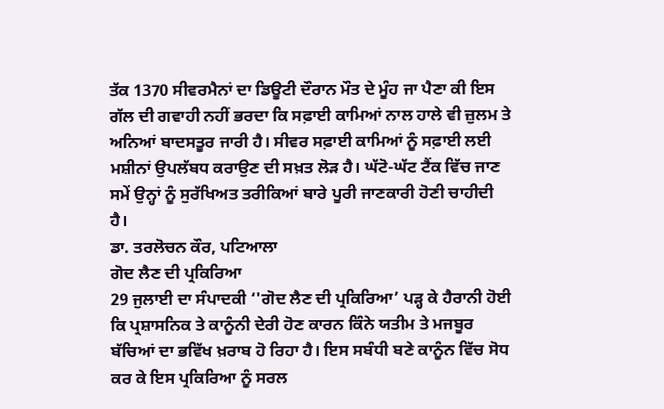ਤੱਕ 1370 ਸੀਵਰਮੈਨਾਂ ਦਾ ਡਿਊਟੀ ਦੌਰਾਨ ਮੌਤ ਦੇ ਮੂੰਹ ਜਾ ਪੈਣਾ ਕੀ ਇਸ ਗੱਲ ਦੀ ਗਵਾਹੀ ਨਹੀਂ ਭਰਦਾ ਕਿ ਸਫ਼ਾਈ ਕਾਮਿਆਂ ਨਾਲ ਹਾਲੇ ਵੀ ਜ਼ੁਲਮ ਤੇ ਅਨਿਆਂ ਬਾਦਸਤੂਰ ਜਾਰੀ ਹੈ। ਸੀਵਰ ਸਫ਼ਾਈ ਕਾਮਿਆਂ ਨੂੰ ਸਫ਼ਾਈ ਲਈ ਮਸ਼ੀਨਾਂ ਉਪਲੱਬਧ ਕਰਾਉਣ ਦੀ ਸਖ਼ਤ ਲੋੜ ਹੈ। ਘੱਟੋ-ਘੱਟ ਟੈਂਕ ਵਿੱਚ ਜਾਣ ਸਮੇਂ ਉਨ੍ਹਾਂ ਨੂੰ ਸੁਰੱਖਿਅਤ ਤਰੀਕਿਆਂ ਬਾਰੇ ਪੂਰੀ ਜਾਣਕਾਰੀ ਹੋਣੀ ਚਾਹੀਦੀ ਹੈ।
ਡਾ. ਤਰਲੋਚਨ ਕੌਰ, ਪਟਿਆਲਾ
ਗੋਦ ਲੈਣ ਦੀ ਪ੍ਰਕਿਰਿਆ
29 ਜੁਲਾਈ ਦਾ ਸੰਪਾਦਕੀ ‘'ਗੋਦ ਲੈਣ ਦੀ ਪ੍ਰਕਿਰਿਆ’ ਪੜ੍ਹ ਕੇ ਹੈਰਾਨੀ ਹੋਈ ਕਿ ਪ੍ਰਸ਼ਾਸਨਿਕ ਤੇ ਕਾਨੂੰਨੀ ਦੇਰੀ ਹੋਣ ਕਾਰਨ ਕਿੰਨੇ ਯਤੀਮ ਤੇ ਮਜਬੂਰ ਬੱਚਿਆਂ ਦਾ ਭਵਿੱਖ ਖ਼ਰਾਬ ਹੋ ਰਿਹਾ ਹੈ। ਇਸ ਸਬੰਧੀ ਬਣੇ ਕਾਨੂੰਨ ਵਿੱਚ ਸੋਧ ਕਰ ਕੇ ਇਸ ਪ੍ਰਕਿਰਿਆ ਨੂੰ ਸਰਲ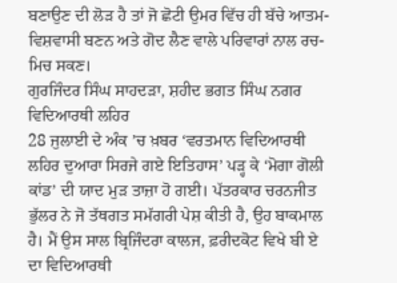ਬਣਾਉਣ ਦੀ ਲੋੜ ਹੈ ਤਾਂ ਜੋ ਛੋਟੀ ਉਮਰ ਵਿੱਚ ਹੀ ਬੱਚੇ ਆਤਮ-ਵਿਸ਼ਵਾਸੀ ਬਣਨ ਅਤੇ ਗੋਦ ਲੈਣ ਵਾਲੇ ਪਰਿਵਾਰਾਂ ਨਾਲ ਰਚ-ਮਿਚ ਸਕਣ।
ਗੁਰਜਿੰਦਰ ਸਿੰਘ ਸਾਹਦੜਾ, ਸ਼ਹੀਦ ਭਗਤ ਸਿੰਘ ਨਗਰ
ਵਿਦਿਆਰਥੀ ਲਹਿਰ
28 ਜੁਲਾਈ ਦੇ ਅੰਕ ’ਚ ਖ਼ਬਰ ‘ਵਰਤਮਾਨ ਵਿਦਿਆਰਥੀ ਲਹਿਰ ਦੁਆਰਾ ਸਿਰਜੇ ਗਏ ਇਤਿਹਾਸ’ ਪੜ੍ਹ ਕੇ ‘ਮੋਗਾ ਗੋਲੀ ਕਾਂਡ’ ਦੀ ਯਾਦ ਮੁੜ ਤਾਜ਼ਾ ਹੋ ਗਈ। ਪੱਤਰਕਾਰ ਚਰਨਜੀਤ ਭੁੱਲਰ ਨੇ ਜੋ ਤੱਥਗਤ ਸਮੱਗਰੀ ਪੇਸ਼ ਕੀਤੀ ਹੈ, ਉਹ ਬਾਕਮਾਲ ਹੈ। ਮੈਂ ਉਸ ਸਾਲ ਬ੍ਰਿਜਿੰਦਰਾ ਕਾਲਜ, ਫ਼ਰੀਦਕੋਟ ਵਿਖੇ ਬੀ ਏ ਦਾ ਵਿਦਿਆਰਥੀ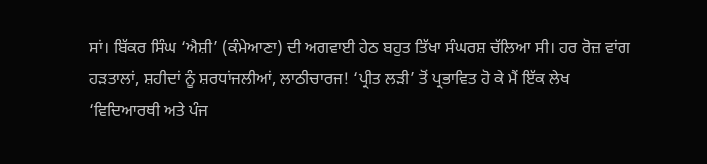ਸਾਂ। ਬਿੱਕਰ ਸਿੰਘ ‘ਐਸ਼ੀ’ (ਕੰਮੇਆਣਾ) ਦੀ ਅਗਵਾਈ ਹੇਠ ਬਹੁਤ ਤਿੱਖਾ ਸੰਘਰਸ਼ ਚੱਲਿਆ ਸੀ। ਹਰ ਰੋਜ਼ ਵਾਂਗ ਹੜਤਾਲਾਂ, ਸ਼ਹੀਦਾਂ ਨੂੰ ਸ਼ਰਧਾਂਜਲੀਆਂ, ਲਾਠੀਚਾਰਜ! ‘ਪ੍ਰੀਤ ਲੜੀ’ ਤੋਂ ਪ੍ਰਭਾਵਿਤ ਹੋ ਕੇ ਮੈਂ ਇੱਕ ਲੇਖ ‘ਵਿਦਿਆਰਥੀ ਅਤੇ ਪੰਜ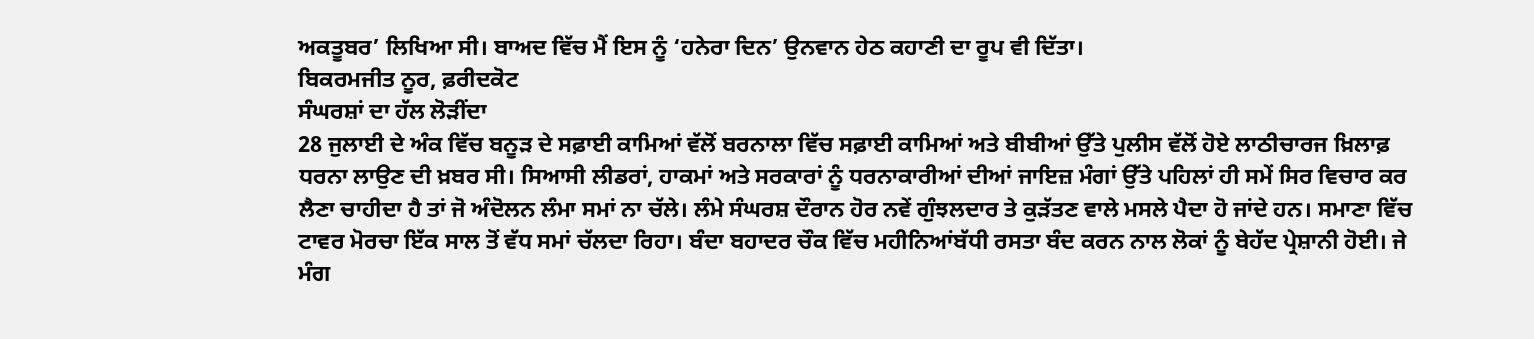ਅਕਤੂਬਰ’ ਲਿਖਿਆ ਸੀ। ਬਾਅਦ ਵਿੱਚ ਮੈਂ ਇਸ ਨੂੰ ‘ਹਨੇਰਾ ਦਿਨ’ ਉਨਵਾਨ ਹੇਠ ਕਹਾਣੀ ਦਾ ਰੂਪ ਵੀ ਦਿੱਤਾ।
ਬਿਕਰਮਜੀਤ ਨੂਰ, ਫ਼ਰੀਦਕੋਟ
ਸੰਘਰਸ਼ਾਂ ਦਾ ਹੱਲ ਲੋੜੀਂਦਾ
28 ਜੁਲਾਈ ਦੇ ਅੰਕ ਵਿੱਚ ਬਨੂੜ ਦੇ ਸਫ਼ਾਈ ਕਾਮਿਆਂ ਵੱਲੋਂ ਬਰਨਾਲਾ ਵਿੱਚ ਸਫ਼ਾਈ ਕਾਮਿਆਂ ਅਤੇ ਬੀਬੀਆਂ ਉੱਤੇ ਪੁਲੀਸ ਵੱਲੋਂ ਹੋਏ ਲਾਠੀਚਾਰਜ ਖ਼ਿਲਾਫ਼ ਧਰਨਾ ਲਾਉਣ ਦੀ ਖ਼ਬਰ ਸੀ। ਸਿਆਸੀ ਲੀਡਰਾਂ, ਹਾਕਮਾਂ ਅਤੇ ਸਰਕਾਰਾਂ ਨੂੰ ਧਰਨਾਕਾਰੀਆਂ ਦੀਆਂ ਜਾਇਜ਼ ਮੰਗਾਂ ਉੱਤੇ ਪਹਿਲਾਂ ਹੀ ਸਮੇਂ ਸਿਰ ਵਿਚਾਰ ਕਰ ਲੈਣਾ ਚਾਹੀਦਾ ਹੈ ਤਾਂ ਜੋ ਅੰਦੋਲਨ ਲੰਮਾ ਸਮਾਂ ਨਾ ਚੱਲੇ। ਲੰਮੇ ਸੰਘਰਸ਼ ਦੌਰਾਨ ਹੋਰ ਨਵੇਂ ਗੁੰਝਲਦਾਰ ਤੇ ਕੁੜੱਤਣ ਵਾਲੇ ਮਸਲੇ ਪੈਦਾ ਹੋ ਜਾਂਦੇ ਹਨ। ਸਮਾਣਾ ਵਿੱਚ ਟਾਵਰ ਮੋਰਚਾ ਇੱਕ ਸਾਲ ਤੋਂ ਵੱਧ ਸਮਾਂ ਚੱਲਦਾ ਰਿਹਾ। ਬੰਦਾ ਬਹਾਦਰ ਚੌਕ ਵਿੱਚ ਮਹੀਨਿਆਂਬੱਧੀ ਰਸਤਾ ਬੰਦ ਕਰਨ ਨਾਲ ਲੋਕਾਂ ਨੂੰ ਬੇਹੱਦ ਪ੍ਰੇਸ਼ਾਨੀ ਹੋਈ। ਜੇ ਮੰਗ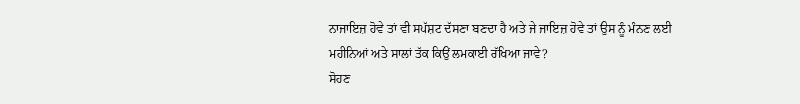ਨਾਜਾਇਜ਼ ਹੋਵੇ ਤਾਂ ਵੀ ਸਪੱਸ਼ਟ ਦੱਸਣਾ ਬਣਦਾ ਹੈ ਅਤੇ ਜੇ ਜਾਇਜ਼ ਹੋਵੇ ਤਾਂ ਉਸ ਨੂੰ ਮੰਨਣ ਲਈ ਮਹੀਨਿਆਂ ਅਤੇ ਸਾਲਾਂ ਤੱਕ ਕਿਉਂ ਲਮਕਾਈ ਰੱਖਿਆ ਜਾਵੇ?
ਸੋਹਣ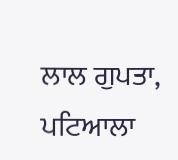ਲਾਲ ਗੁਪਤਾ, ਪਟਿਆਲਾ